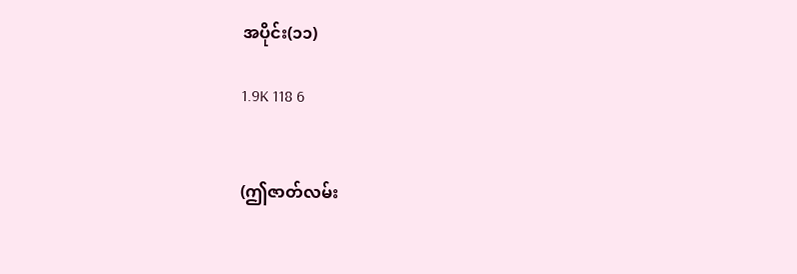အပိုင်း(၁၁)

1.9K 118 6


(ဤဇာတ်လမ်း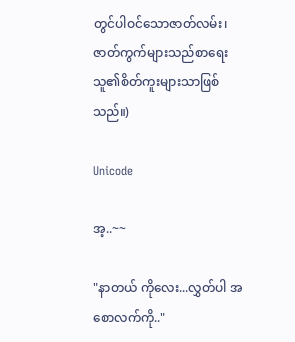တွင်ပါဝင်သောဇာတ်လမ်း၊ဇာတ်ကွက်များသည်စာရေးသူ၏စိတ်ကူးများသာဖြစ်သည်။)

Unicode

အ့..~~

"နာတယ် ကိုလေး...လွှတ်ပါ အစောလက်ကို.."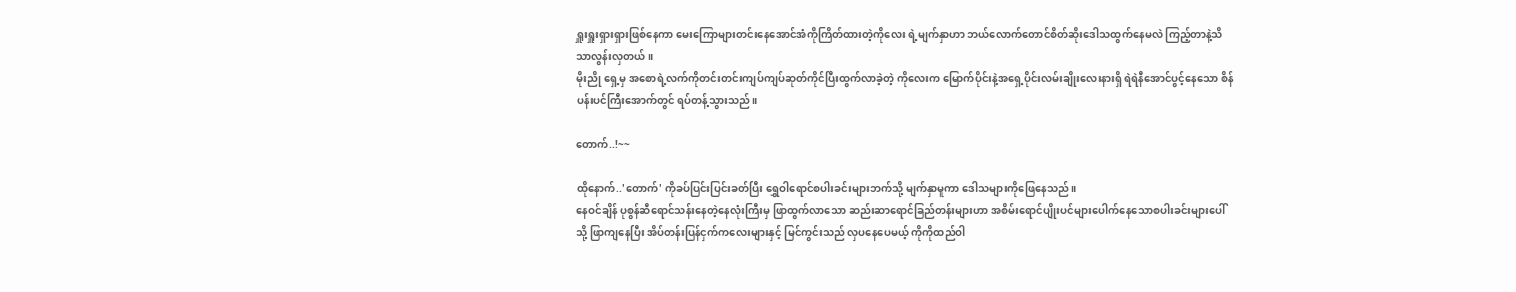ရှူးရှူးရှားရှားဖြစ်နေကာ မေးကြောများတင်းနေအောင်အံကိုကြိတ်ထားတဲ့ကိုလေး ရဲ့မျက်နှာဟာ ဘယ်လောက်တောင်စိတ်ဆိုးဒေါသထွက်နေမလဲ ကြည့်တာနဲ့သိသာလွန်းလှတယ်။
မိုးညို ရှေ့မှ အစောရဲ့လက်ကိုတင်းတင်းကျပ်ကျပ်ဆုတ်ကိုင်ပြီးထွက်လာခဲ့တဲ့ ကိုလေးက မြောက်ပိုင်းနဲ့အရှေ့ပိုင်းလမ်းချိုးလေးနားရှိ ရဲရဲနီအောင်ပွင့်နေသော စိန်ပန်းပင်ကြီးအောက်တွင် ရပ်တန့်သွားသည်။

တောက်..!~~

ထိုနောက်..'တောက်' ကိုခပ်ပြင်းပြင်းခတ်ပြီး ရွှေဝါရောင်စပါးခင်းများဘက်သို့ မျက်နှာမူကာ ဒေါသများကိုဖြေနေသည်။
နေဝင်ချိန် ပုစွန်ဆီရောင်သန်းနေတဲ့နေလုံးကြီးမှ ဖြာထွက်လာသော ဆည်းဆာရောင်ခြည်တန်းများဟာ အစိမ်းရောင်ပျိုးပင်များပေါက်နေသောစပါးခင်းများပေါ်သို့ ဖြာကျနေပြီး အိပ်တန်းပြန်ငှက်ကလေးများနှင့် မြင်ကွင်းသည် လှပနေပေမယ့် ကိုကိုထည်ဝါ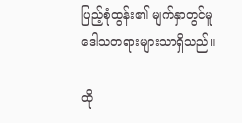ပြည့်စုံထွန်း၏ မျက်နှာတွင်မူ ဒေါသတရားများသာရှိသည်။

ထို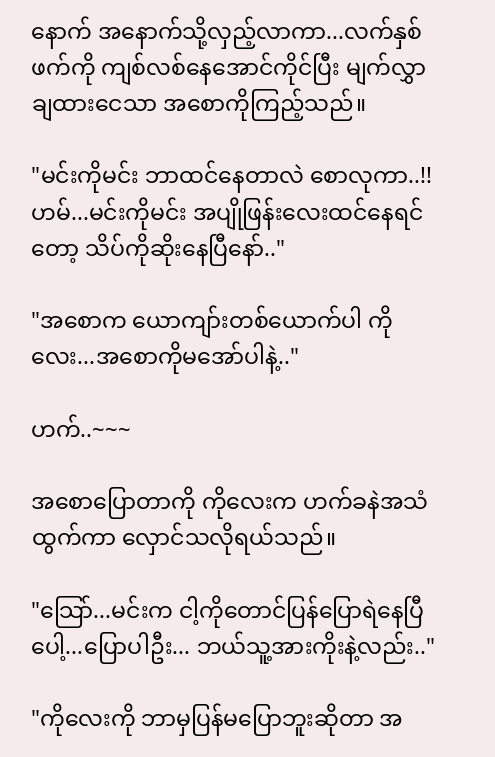နောက် အနောက်သို့လှည့်လာကာ...လက်နှစ်ဖက်ကို ကျစ်လစ်နေအောင်ကိုင်ပြီး မျက်လွှာချထားငေသာ အစောကိုကြည့်သည်။

"မင်းကိုမင်း ဘာထင်နေတာလဲ စောလုကာ..!! ဟမ်...မင်းကိုမင်း အပျိုဖြန်းလေးထင်နေရင်တော့ သိပ်ကိုဆိုးနေပြီနော်.."

"အစောက ယောကျာ်းတစ်ယောက်ပါ ကိုလေး...အစောကိုမအော်ပါနဲ့.."

ဟက်..~~~

အစောပြောတာကို ကိုလေးက ဟက်ခနဲအသံထွက်ကာ လှောင်သလိုရယ်သည်။

"သြော်...မင်းက ငါ့ကိုတောင်ပြန်ပြောရဲနေပြီပေါ့...ပြောပါဦး... ဘယ်သူ့အားကိုးနဲ့လည်း.."

"ကိုလေးကို ဘာမှပြန်မပြောဘူးဆိုတာ အ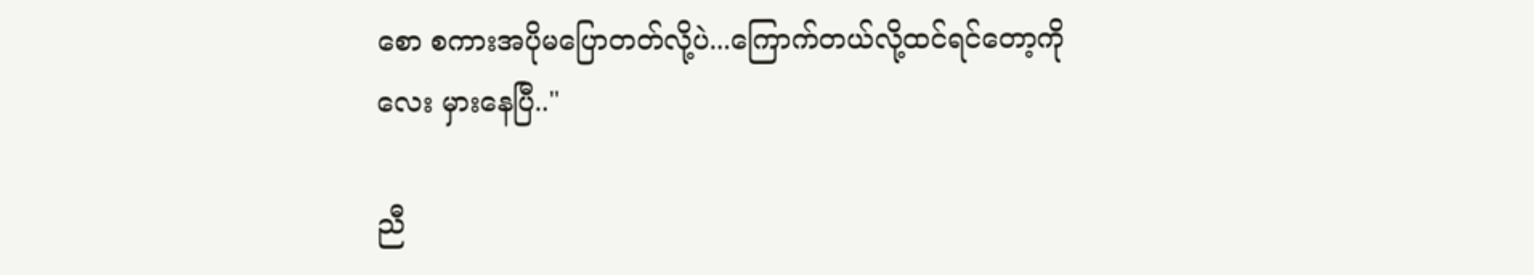စော စကားအပိုမပြောတတ်လို့ပဲ...ကြောက်တယ်လို့ထင်ရင်တော့ကိုလေး မှားနေပြီ.."

ညီ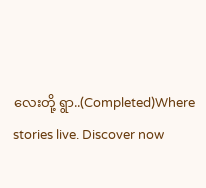လေးတို့ ရွာ..(Completed)Where stories live. Discover now